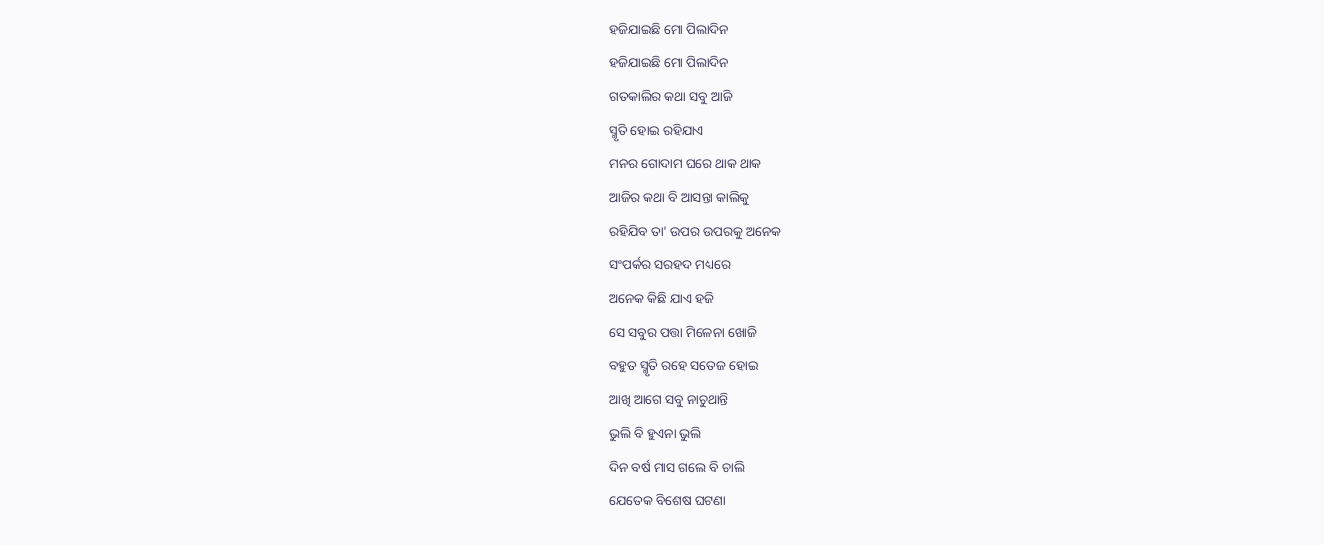ହଜିଯାଇଛି ମୋ ପିଲାଦିନ
ହଜିଯାଇଛି ମୋ ପିଲାଦିନ
ଗତକାଲିର କଥା ସବୁ ଆଜି
ସ୍ମୃତି ହୋଇ ରହିଯାଏ
ମନର ଗୋଦାମ ଘରେ ଥାକ ଥାକ
ଆଜିର କଥା ବି ଆସନ୍ତା କାଲିକୁ
ରହିଯିବ ତା' ଉପର ଉପରକୁ ଅନେକ
ସଂପର୍କର ସରହଦ ମଧ୍ୟରେ
ଅନେକ କିଛି ଯାଏ ହଜି
ସେ ସବୁର ପତ୍ତା ମିଳେନା ଖୋଜି
ବହୁତ ସ୍ମୃତି ରହେ ସତେଜ ହୋଇ
ଆଖି ଆଗେ ସବୁ ନାଚୁଥାନ୍ତି
ଭୁଲି ବି ହୁଏନା ଭୁଲି
ଦିନ ବର୍ଷ ମାସ ଗଲେ ବି ଚାଲି
ଯେତେକ ବିଶେଷ ଘଟଣା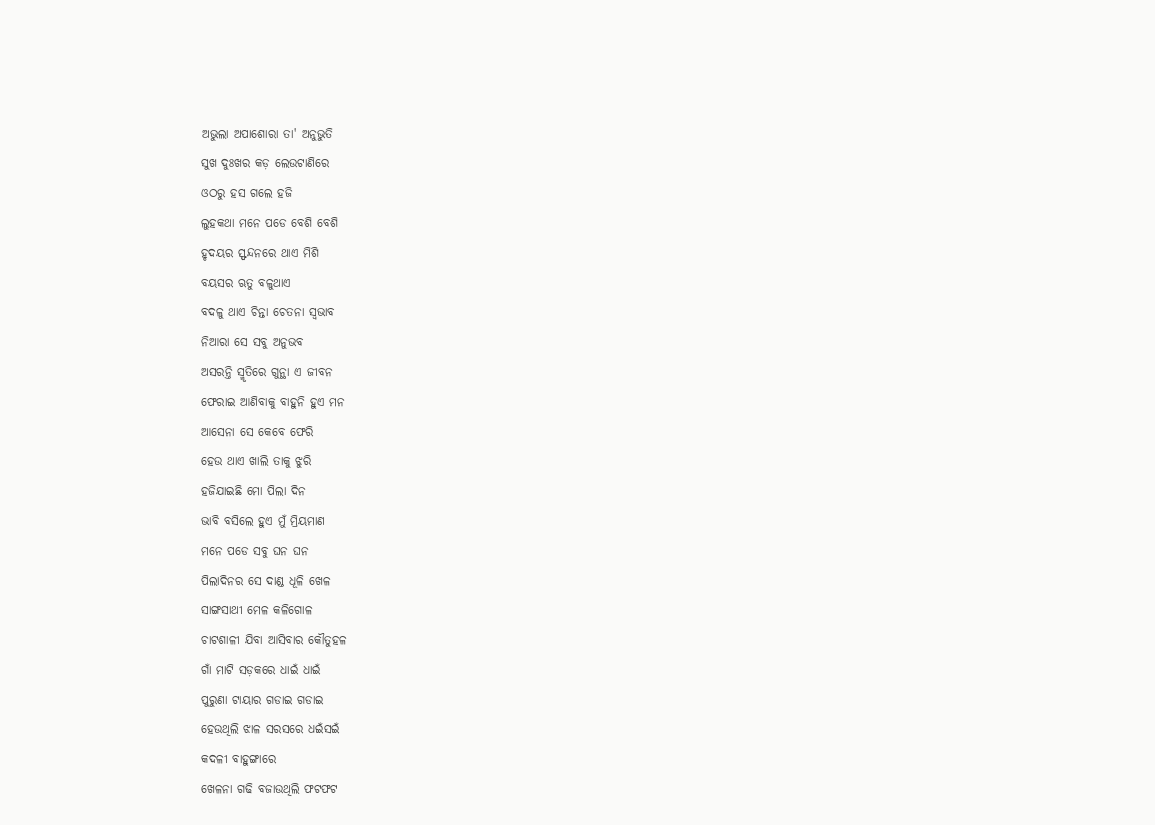ଅଭୁଲା ଅପାଶୋରା ତା' ଅନୁଭୁତି
ସୁଖ ଦୁଃଖର କଡ଼ ଲେଉଟାଣିରେ
ଓଠରୁ ହସ ଗଲେ ହଜି
ଲୁହକଥା ମନେ ପଡେ ବେଶି ବେଶି
ହୃଦୟର ସ୍ଫନ୍ଦନରେ ଥାଏ ମିଶି
ବୟସର ଋତୁ ବଳୁଥାଏ
ବଦଳୁ ଥାଏ ଚିନ୍ତା ଚେତନା ସ୍ଵଭାବ
ନିଆରା ସେ ସବୁ ଅନୁଭବ
ଅସରନ୍ତି ସ୍ମୃତିରେ ଗୁନ୍ଥା ଏ ଜୀବନ
ଫେରାଇ ଆଣିବାକୁ ବାହୁନି ହୁଏ ମନ
ଆସେନା ସେ କେବେ ଫେରି
ହେଉ ଥାଏ ଖାଲି ତାକୁ ଝୁରି
ହଜିଯାଇଛି ମୋ ପିଲା ଦିନ
ଭାବି ବସିଲେ ହୁଏ ମୁଁ ମ୍ରିୟମାଣ
ମନେ ପଡେ ସବୁ ଘନ ଘନ
ପିଲାଦିନର ସେ ଦାଣ୍ଡ ଧୂଳି ଖେଳ
ସାଙ୍ଗସାଥୀ ମେଳ କଳିଗୋଳ
ଚାଟଶାଳୀ ଯିବା ଆସିବାର କୌତୁହଳ
ଗାଁ ମାଟି ସଡ଼କରେ ଧାଇଁ ଧାଇଁ
ପୁରୁଣା ଟାୟାର ଗଡାଇ ଗଡାଇ
ହେଉଥିଲି ଝାଳ ସରସରେ ଧଇଁସଇଁ
କଦଳୀ ବାହୁଙ୍ଗାରେ
ଖେଳନା ଗଢି ବଜାଉଥିଲି ଫଟଫଟ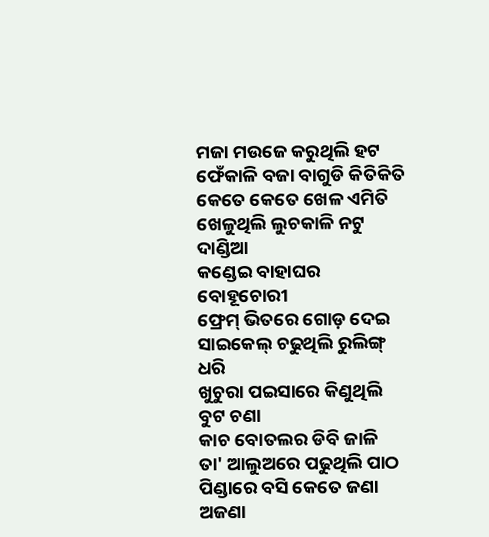ମଜା ମଉଜେ କରୁଥିଲି ହଟ
ଫେଁକାଳି ବଜା ବାଗୁଡି କିତିକିତି
କେତେ କେତେ ଖେଳ ଏମିତି
ଖେଳୁଥିଲି ଲୁଚକାଳି ନଟୁ ଦାଣ୍ଡିଆ
କଣ୍ଡେଇ ବାହାଘର ବୋହୂଚୋରୀ
ଫ୍ରେମ୍ ଭିତରେ ଗୋଡ଼ ଦେଇ
ସାଇକେଲ୍ ଚଢୁଥିଲି ରୁଲିଙ୍ଗ୍ ଧରି
ଖୁଚୁରା ପଇସାରେ କିଣୁଥିଲି ବୁଟ ଚଣା
କାଚ ବୋତଲର ଡିବି ଜାଳି
ତା' ଆଲୁଅରେ ପଢୁଥିଲି ପାଠ
ପିଣ୍ଡାରେ ବସି କେତେ ଜଣା ଅଜଣା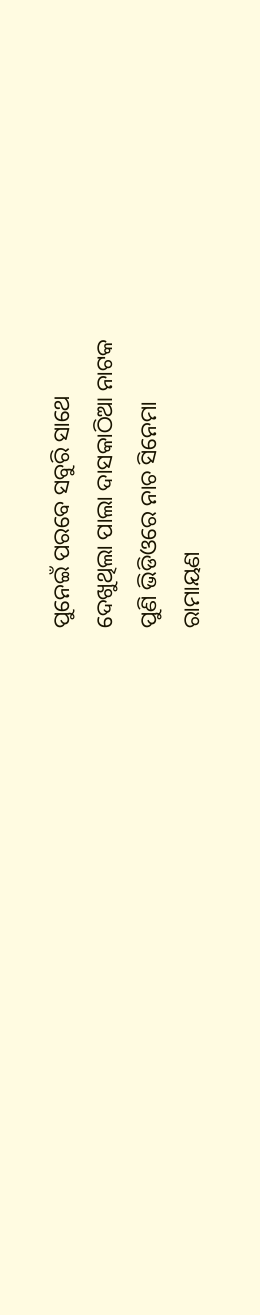ପୁନେଇଁ ପରବେ ସବୁରି ସାଥେ
ଦେଖୁଥିଲା ପାଲା ଦାସକାଠିଆ ନାଟକ
ପୁଣି ଭିଡିଓରେ ନାଚ ସିନେମା
ରାମାୟଣ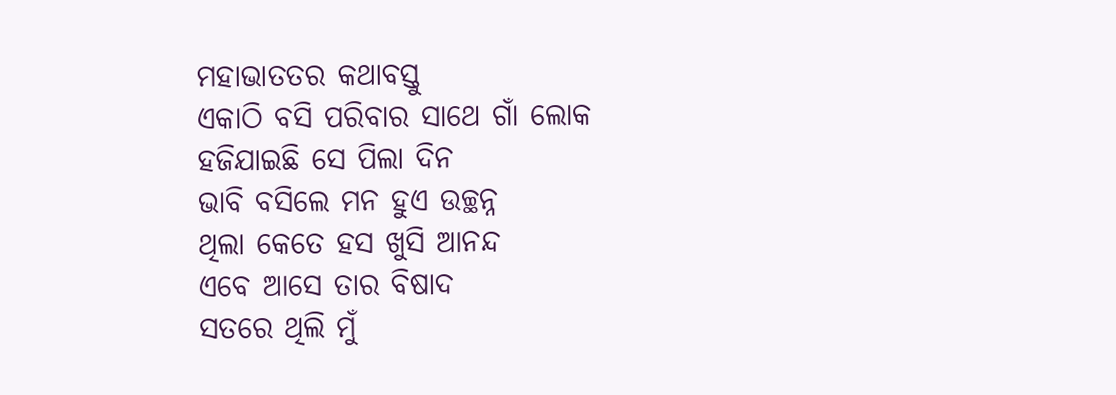ମହାଭାତତର କଥାବସ୍ତୁ
ଏକାଠି ବସି ପରିବାର ସାଥେ ଗାଁ ଲୋକ
ହଜିଯାଇଛି ସେ ପିଲା ଦିନ
ଭାବି ବସିଲେ ମନ ହୁଏ ଉଚ୍ଛନ୍ନ
ଥିଲା କେତେ ହସ ଖୁସି ଆନନ୍ଦ
ଏବେ ଆସେ ତାର ବିଷାଦ
ସତରେ ଥିଲି ମୁଁ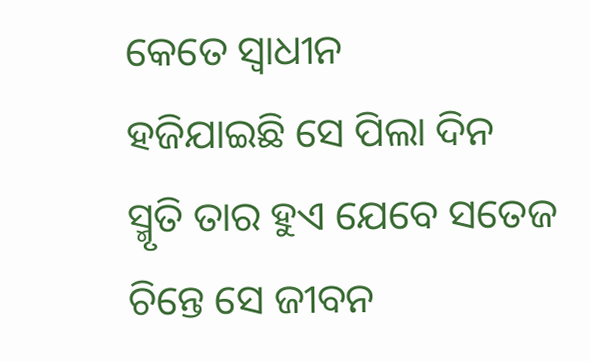କେତେ ସ୍ଵାଧୀନ
ହଜିଯାଇଛି ସେ ପିଲା ଦିନ
ସ୍ମୃତି ତାର ହୁଏ ଯେବେ ସତେଜ
ଚିନ୍ତେ ସେ ଜୀବନ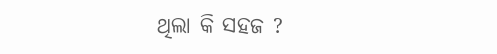ଥିଲା କି ସହଜ ?